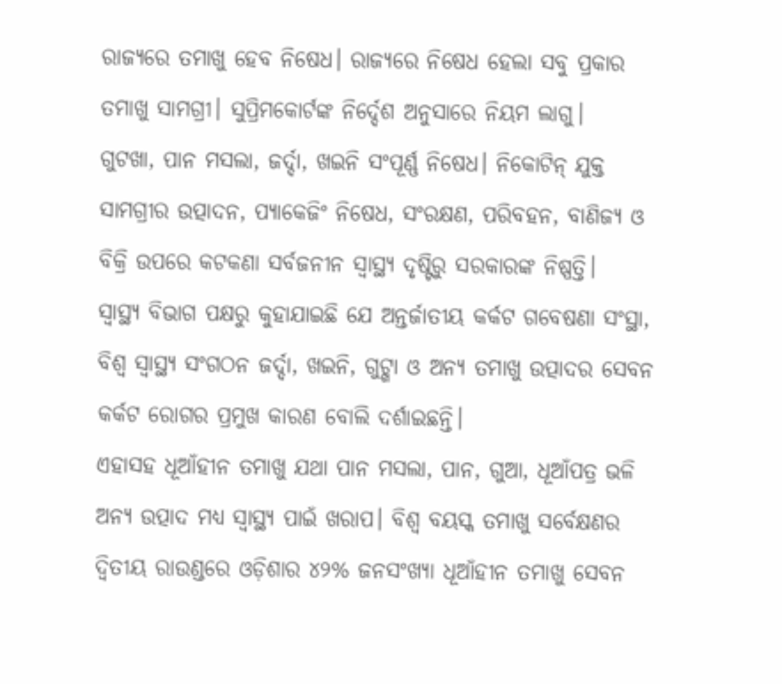ରାଜ୍ୟରେ ତମାଖୁ ହେବ ନିଷେଧ। ରାଜ୍ୟରେ ନିଷେଧ ହେଲା ସବୁ ପ୍ରକାର ତମାଖୁ ସାମଗ୍ରୀ। ସୁପ୍ରିମକୋର୍ଟଙ୍କ ନିର୍ଦ୍ଦେଶ ଅନୁସାରେ ନିୟମ ଲାଗୁ।
ଗୁଟଖା, ପାନ ମସଲା, ଜର୍ଦ୍ଦା, ଖଇନି ସଂପୂର୍ଣ୍ଣ ନିଷେଧ। ନିକୋଟିନ୍ ଯୁକ୍ତ ସାମଗ୍ରୀର ଉତ୍ପାଦନ, ପ୍ୟାକେଜିଂ ନିଷେଧ, ସଂରକ୍ଷଣ, ପରିବହନ, ବାଣିଜ୍ୟ ଓ ବିକ୍ରି ଉପରେ କଟକଣା ସର୍ବଜନୀନ ସ୍ବାସ୍ଥ୍ୟ ଦୃଷ୍ଟିରୁ ସରକାରଙ୍କ ନିଷ୍ପତ୍ତି।
ସ୍ବାସ୍ଥ୍ୟ ବିଭାଗ ପକ୍ଷରୁ କୁହାଯାଇଛି ଯେ ଅନ୍ତର୍ଜାତୀୟ କର୍କଟ ଗବେଷଣା ସଂସ୍ଥା, ବିଶ୍ବ ସ୍ବାସ୍ଥ୍ୟ ସଂଗଠନ ଜର୍ଦ୍ଦା, ଖଇନି, ଗୁଟ୍ଖା ଓ ଅନ୍ୟ ତମାଖୁ ଉତ୍ପାଦର ସେବନ କର୍କଟ ରୋଗର ପ୍ରମୁଖ କାରଣ ବୋଲି ଦର୍ଶାଇଛନ୍ତି।
ଏହାସହ ଧୂଆଁହୀନ ତମାଖୁ ଯଥା ପାନ ମସଲା, ପାନ, ଗୁଆ, ଧୂଆଁପତ୍ର ଭଳି ଅନ୍ୟ ଉତ୍ପାଦ ମଧ୍ୟ ସ୍ବାସ୍ଥ୍ୟ ପାଇଁ ଖରାପ। ବିଶ୍ବ ବୟସ୍କ ତମାଖୁ ସର୍ବେକ୍ଷଣର ଦ୍ବିତୀୟ ରାଉଣ୍ଡରେ ଓଡ଼ିଶାର ୪୨% ଜନସଂଖ୍ୟା ଧୂଆଁହୀନ ତମାଖୁ ସେବନ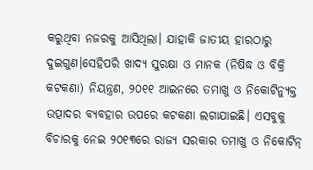କରୁଥିବା ନଜରକୁ ଆସିଥିଲା। ଯାହାକି ଜାତୀୟ ହାରଠାରୁ ଦୁଇଗୁଣ।ସେହିପରି ଖାଦ୍ୟ ସୁରକ୍ଷା ଓ ମାନକ (ନିଷିଦ୍ଧ ଓ ବିକ୍ରି କଟକଣା) ନିୟନ୍ତ୍ରଣ, ୨୦୧୧ ଆଇନରେ ତମାଖୁ ଓ ନିକୋଟିନ୍ଯୁକ୍ତ ଉତ୍ପାଦର ବ୍ୟବହାର ଉପରେ କଟକଣା ଲଗାଯାଇଛି। ଏସବୁକୁ ବିଚାରକୁ ନେଇ ୨୦୧୩ରେ ରାଜ୍ୟ ସରକାର ତମାଖୁ ଓ ନିକୋଟିନ୍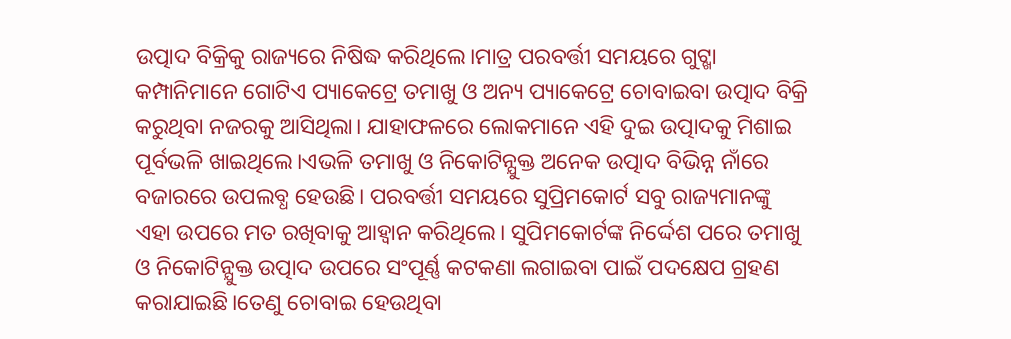ଉତ୍ପାଦ ବିକ୍ରିକୁ ରାଜ୍ୟରେ ନିଷିଦ୍ଧ କରିଥିଲେ।ମାତ୍ର ପରବର୍ତ୍ତୀ ସମୟରେ ଗୁଟ୍ଖା କମ୍ପାନିମାନେ ଗୋଟିଏ ପ୍ୟାକେଟ୍ରେ ତମାଖୁ ଓ ଅନ୍ୟ ପ୍ୟାକେଟ୍ରେ ଚୋବାଇବା ଉତ୍ପାଦ ବିକ୍ରି କରୁଥିବା ନଜରକୁ ଆସିଥିଲା। ଯାହାଫଳରେ ଲୋକମାନେ ଏହି ଦୁଇ ଉତ୍ପାଦକୁ ମିଶାଇ ପୂର୍ବଭଳି ଖାଇଥିଲେ।ଏଭଳି ତମାଖୁ ଓ ନିକୋଟିନ୍ଯୁକ୍ତ ଅନେକ ଉତ୍ପାଦ ବିଭିନ୍ନ ନାଁରେ ବଜାରରେ ଉପଲବ୍ଧ ହେଉଛି। ପରବର୍ତ୍ତୀ ସମୟରେ ସୁପ୍ରିମକୋର୍ଟ ସବୁ ରାଜ୍ୟମାନଙ୍କୁ ଏହା ଉପରେ ମତ ରଖିବାକୁ ଆହ୍ବାନ କରିଥିଲେ। ସୁପିମକୋର୍ଟଙ୍କ ନିର୍ଦ୍ଦେଶ ପରେ ତମାଖୁ ଓ ନିକୋଟିନ୍ଯୁକ୍ତ ଉତ୍ପାଦ ଉପରେ ସଂପୂର୍ଣ୍ଣ କଟକଣା ଲଗାଇବା ପାଇଁ ପଦକ୍ଷେପ ଗ୍ରହଣ କରାଯାଇଛି।ତେଣୁ ଚୋବାଇ ହେଉଥିବା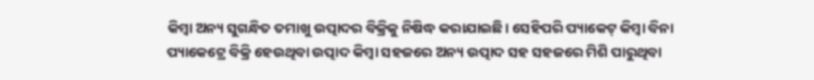କିମ୍ବା ଅନ୍ୟ ସୁଗନ୍ଧିତ ତମାଖୁ ଉତ୍ପାଦର ବିକ୍ରିକୁ ନିଷିଦ୍ଧ କରାଯାଇଛି। ସେହିପରି ପ୍ୟାକେଟ୍ କିମ୍ବା ବିନା ପ୍ୟାକେଟ୍ରେ ବିକ୍ରି ହେଉଥିବା ଉତ୍ପାଦ କିମ୍ବା ସହଜରେ ଅନ୍ୟ ଉତ୍ପାଦ ସହ ସହଜରେ ମିଶି ପାରୁଥିବା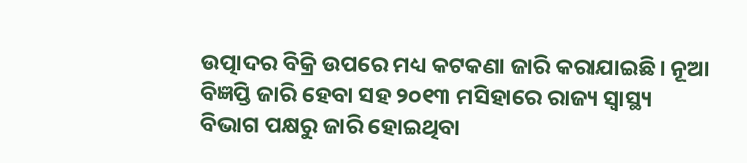ଉତ୍ପାଦର ବିକ୍ରି ଉପରେ ମଧ୍ୟ କଟକଣା ଜାରି କରାଯାଇଛି। ନୂଆ ବିଜ୍ଞପ୍ତି ଜାରି ହେବା ସହ ୨୦୧୩ ମସିହାରେ ରାଜ୍ୟ ସ୍ବାସ୍ଥ୍ୟ ବିଭାଗ ପକ୍ଷରୁ ଜାରି ହୋଇଥିବା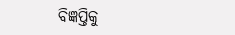ବିଜ୍ଞପ୍ତିକୁ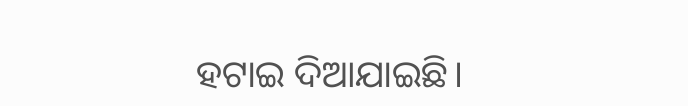ହଟାଇ ଦିଆଯାଇଛି।